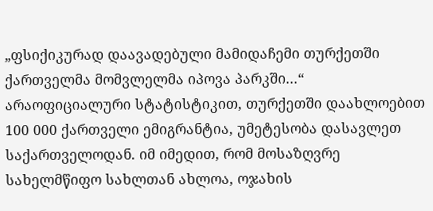„ფსიქიკურად დაავადებული მამიდაჩემი თურქეთში ქართველმა მომვლელმა იპოვა პარკში...“
არაოფიციალური სტატისტიკით, თურქეთში დაახლოებით 100 000 ქართველი ემიგრანტია, უმეტესობა დასავლეთ საქართველოდან. იმ იმედით, რომ მოსაზღვრე სახელმწიფო სახლთან ახლოა, ოჯახის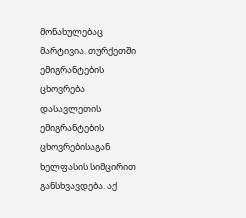მონახულებაც მარტივია. თურქეთში ემიგრანტების ცხოვრება დასავლეთის ემიგრანტების ცხოვრებისაგან ხელფასის სიმცირით განსხვავდება. აქ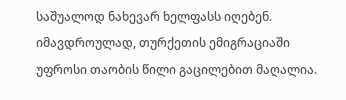საშუალოდ ნახევარ ხელფასს იღებენ. იმავდროულად, თურქეთის ემიგრაციაში უფროსი თაობის წილი გაცილებით მაღალია.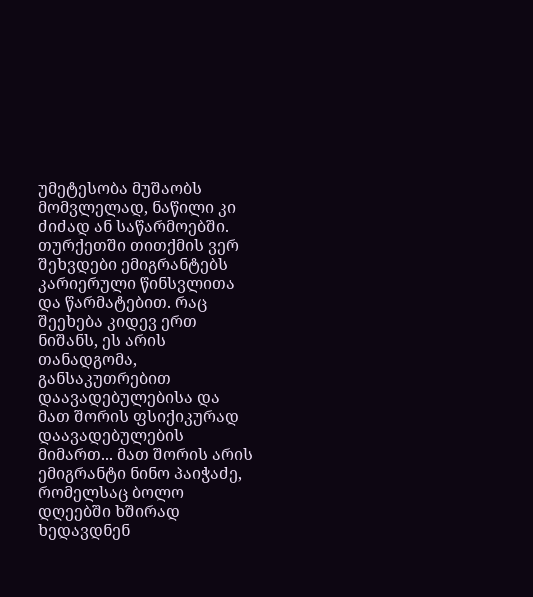უმეტესობა მუშაობს მომვლელად, ნაწილი კი ძიძად ან საწარმოებში. თურქეთში თითქმის ვერ შეხვდები ემიგრანტებს კარიერული წინსვლითა და წარმატებით. რაც შეეხება კიდევ ერთ ნიშანს, ეს არის თანადგომა, განსაკუთრებით დაავადებულებისა და მათ შორის ფსიქიკურად დაავადებულების მიმართ... მათ შორის არის ემიგრანტი ნინო პაიჭაძე, რომელსაც ბოლო დღეებში ხშირად ხედავდნენ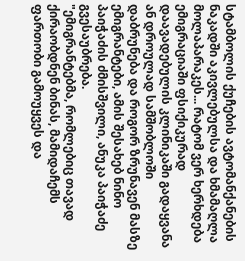სტამბოლის ქუჩების ავტომანქანების ნაკადში აკივლებულსა და ხმამაღლა მოლაპარაკეს... რატომ ვერ ხერხდება ემიგრაციაში ფსიქიკურად დაავადებულის კლინიკაში გადაყვანა ან დროულად სამშობლოში დაბრუნება და როგორ ზრუნავენ მასზე ემიგრანტები, ამის შესახებ ნინო პაიჭაძის ძმისშვილი, ანუკა პაიჭაძე გვესაუბრება.
"ემიგრანტებმა, რომლებიც თავად ქირაობდნენ ბინას, მამიდაჩემს ფართობი გამოუყვეს და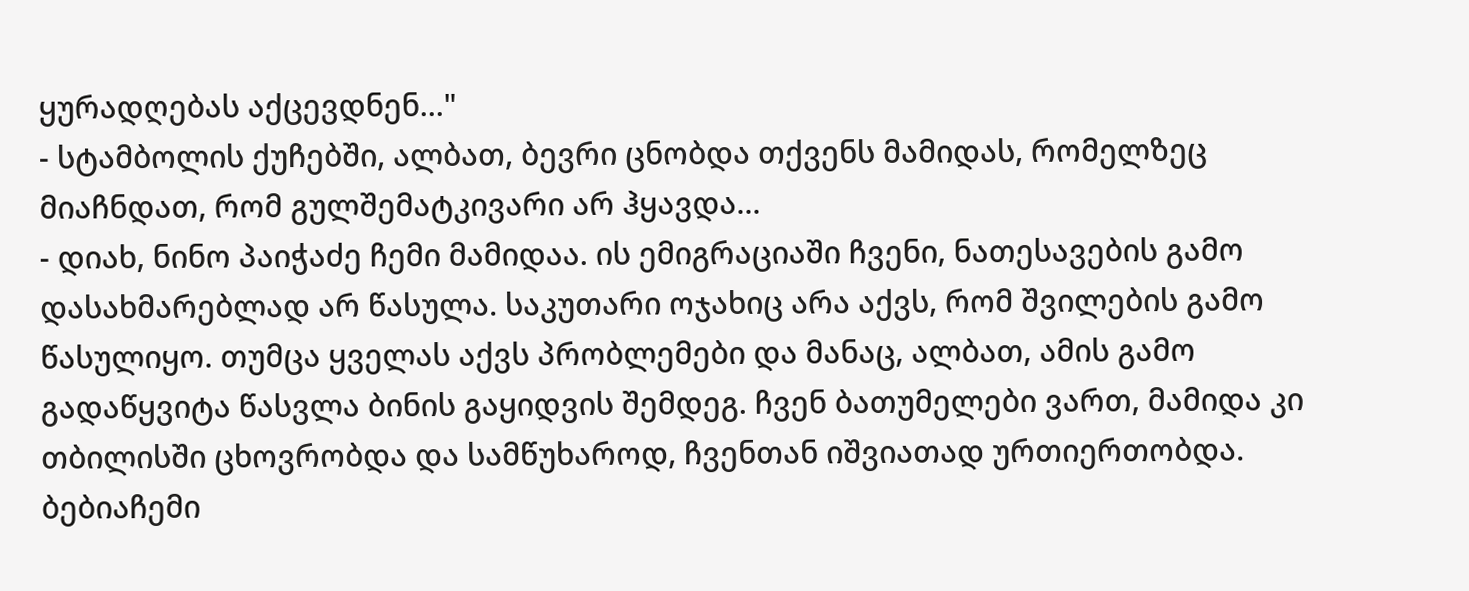ყურადღებას აქცევდნენ..."
- სტამბოლის ქუჩებში, ალბათ, ბევრი ცნობდა თქვენს მამიდას, რომელზეც მიაჩნდათ, რომ გულშემატკივარი არ ჰყავდა...
- დიახ, ნინო პაიჭაძე ჩემი მამიდაა. ის ემიგრაციაში ჩვენი, ნათესავების გამო დასახმარებლად არ წასულა. საკუთარი ოჯახიც არა აქვს, რომ შვილების გამო წასულიყო. თუმცა ყველას აქვს პრობლემები და მანაც, ალბათ, ამის გამო გადაწყვიტა წასვლა ბინის გაყიდვის შემდეგ. ჩვენ ბათუმელები ვართ, მამიდა კი თბილისში ცხოვრობდა და სამწუხაროდ, ჩვენთან იშვიათად ურთიერთობდა. ბებიაჩემი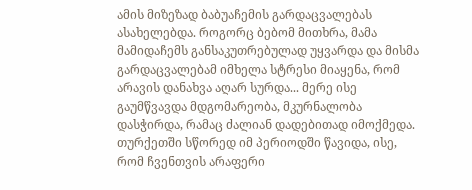ამის მიზეზად ბაბუაჩემის გარდაცვალებას ასახელებდა. როგორც ბებომ მითხრა, მამა მამიდაჩემს განსაკუთრებულად უყვარდა და მისმა გარდაცვალებამ იმხელა სტრესი მიაყენა, რომ არავის დანახვა აღარ სურდა... მერე ისე გაუმწვავდა მდგომარეობა, მკურნალობა დასჭირდა, რამაც ძალიან დადებითად იმოქმედა. თურქეთში სწორედ იმ პერიოდში წავიდა, ისე, რომ ჩვენთვის არაფერი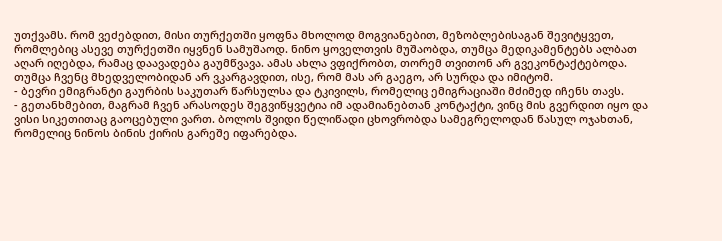უთქვამს. რომ ვეძებდით, მისი თურქეთში ყოფნა მხოლოდ მოგვიანებით, მეზობლებისაგან შევიტყვეთ, რომლებიც ასევე თურქეთში იყვნენ სამუშაოდ. ნინო ყოველთვის მუშაობდა, თუმცა მედიკამენტებს ალბათ აღარ იღებდა, რამაც დაავადება გაუმწვავა. ამას ახლა ვფიქრობთ, თორემ თვითონ არ გვეკონტაქტებოდა. თუმცა ჩვენც მხედველობიდან არ ვკარგავდით, ისე, რომ მას არ გაეგო, არ სურდა და იმიტომ.
- ბევრი ემიგრანტი გაურბის საკუთარ წარსულსა და ტკივილს, რომელიც ემიგრაციაში მძიმედ იჩენს თავს.
- გეთანხმებით, მაგრამ ჩვენ არასოდეს შეგვიწყვეტია იმ ადამიანებთან კონტაქტი, ვინც მის გვერდით იყო და ვისი სიკეთითაც გაოცებული ვართ. ბოლოს შვიდი წელიწადი ცხოვრობდა სამეგრელოდან წასულ ოჯახთან, რომელიც ნინოს ბინის ქირის გარეშე იფარებდა.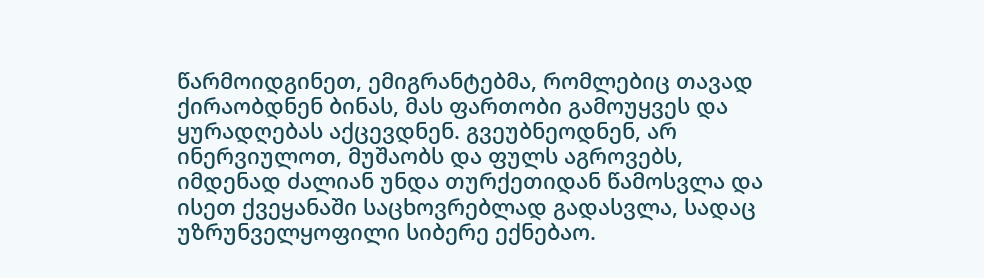წარმოიდგინეთ, ემიგრანტებმა, რომლებიც თავად ქირაობდნენ ბინას, მას ფართობი გამოუყვეს და ყურადღებას აქცევდნენ. გვეუბნეოდნენ, არ ინერვიულოთ, მუშაობს და ფულს აგროვებს, იმდენად ძალიან უნდა თურქეთიდან წამოსვლა და ისეთ ქვეყანაში საცხოვრებლად გადასვლა, სადაც უზრუნველყოფილი სიბერე ექნებაო.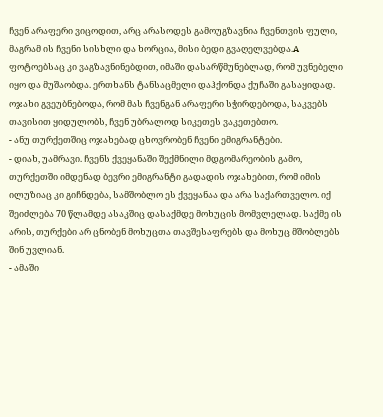ჩვენ არაფერი ვიცოდით, არც არასოდეს გამოუგზავნია ჩვენთვის ფული, მაგრამ ის ჩვენი სისხლი და ხორცია, მისი ბედი გვაღელვებდა.A ფოტოებსაც კი ვაგზავნინებდით, იმაში დასარწმუნებლად, რომ უვნებელი იყო და მუშაობდა. ერთხანს ტანსაცმელი დაჰქონდა ქუჩაში გასაყიდად. ოჯახი გვეუბნებოდა, რომ მას ჩვენგან არაფერი სჭირდებოდა, საკვებს თავისით ყიდულობს, ჩვენ უბრალოდ სიკეთეს ვაკეთებთო.
- ანუ თურქეთშიც ოჯახებად ცხოვრობენ ჩვენი ემიგრანტები.
- დიახ, უამრავი. ჩვენს ქვეყანაში შექმნილი მდგომარეობის გამო, თურქეთში იმდენად ბევრი ემიგრანტი გადადის ოჯახებით, რომ იმის ილუზიაც კი გიჩნდება, სამშობლო ეს ქვეყანაა და არა საქართველო. იქ შეიძლება 70 წლამდე ასაკშიც დასაქმდე მოხუცის მომვლელად. საქმე ის არის, თურქები არ ცნობენ მოხუცთა თავშესაფრებს და მოხუც მშობლებს შინ უვლიან.
- ამაში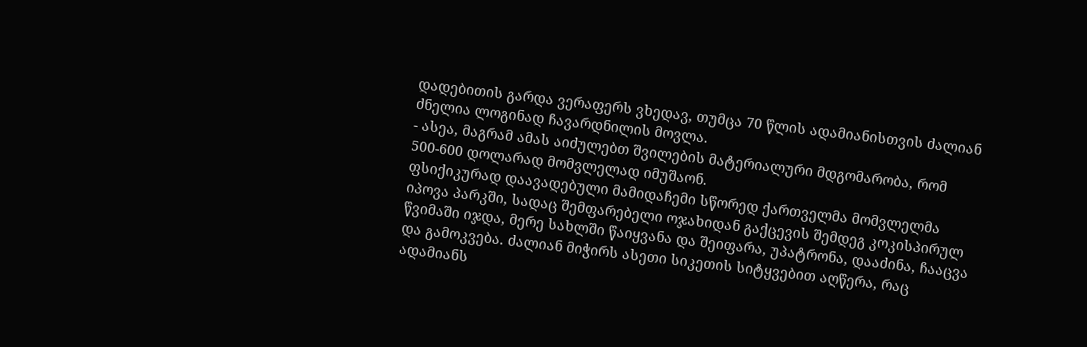დადებითის გარდა ვერაფერს ვხედავ, თუმცა 70 წლის ადამიანისთვის ძალიან ძნელია ლოგინად ჩავარდნილის მოვლა.
- ასეა, მაგრამ ამას აიძულებთ შვილების მატერიალური მდგომარობა, რომ 500-600 დოლარად მომვლელად იმუშაონ.
ფსიქიკურად დაავადებული მამიდაჩემი სწორედ ქართველმა მომვლელმა იპოვა პარკში, სადაც შემფარებელი ოჯახიდან გაქცევის შემდეგ კოკისპირულ წვიმაში იჯდა, მერე სახლში წაიყვანა და შეიფარა, უპატრონა, დააძინა, ჩააცვა და გამოკვება. ძალიან მიჭირს ასეთი სიკეთის სიტყვებით აღწერა, რაც ადამიანს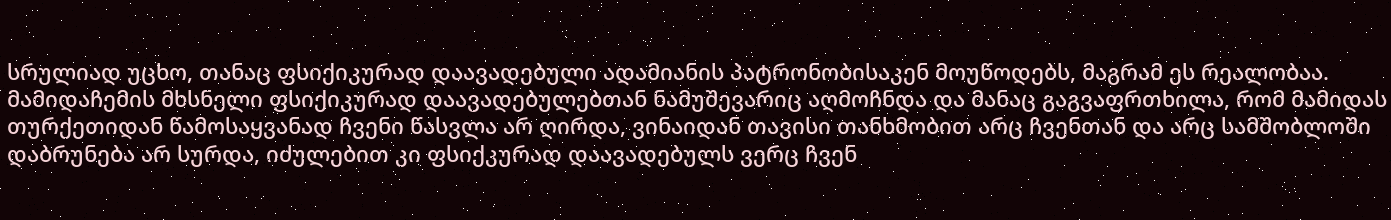სრულიად უცხო, თანაც ფსიქიკურად დაავადებული ადამიანის პატრონობისაკენ მოუწოდებს, მაგრამ ეს რეალობაა. მამიდაჩემის მხსნელი ფსიქიკურად დაავადებულებთან ნამუშევარიც აღმოჩნდა და მანაც გაგვაფრთხილა, რომ მამიდას თურქეთიდან წამოსაყვანად ჩვენი წასვლა არ ღირდა, ვინაიდან თავისი თანხმობით არც ჩვენთან და არც სამშობლოში დაბრუნება არ სურდა, იძულებით კი ფსიქკურად დაავადებულს ვერც ჩვენ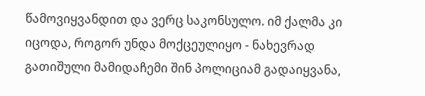წამოვიყვანდით და ვერც საკონსულო. იმ ქალმა კი იცოდა, როგორ უნდა მოქცეულიყო - ნახევრად გათიშული მამიდაჩემი შინ პოლიციამ გადაიყვანა,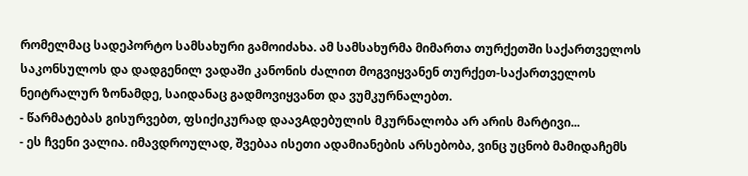რომელმაც სადეპორტო სამსახური გამოიძახა. ამ სამსახურმა მიმართა თურქეთში საქართველოს საკონსულოს და დადგენილ ვადაში კანონის ძალით მოგვიყვანენ თურქეთ-საქართველოს ნეიტრალურ ზონამდე, საიდანაც გადმოვიყვანთ და ვუმკურნალებთ.
- წარმატებას გისურვებთ, ფსიქიკურად დაავAდებულის მკურნალობა არ არის მარტივი...
- ეს ჩვენი ვალია. იმავდროულად, შვებაა ისეთი ადამიანების არსებობა, ვინც უცნობ მამიდაჩემს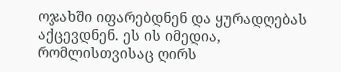ოჯახში იფარებდნენ და ყურადღებას აქცევდნენ. ეს ის იმედია, რომლისთვისაც ღირს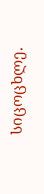სიცოცხლე.